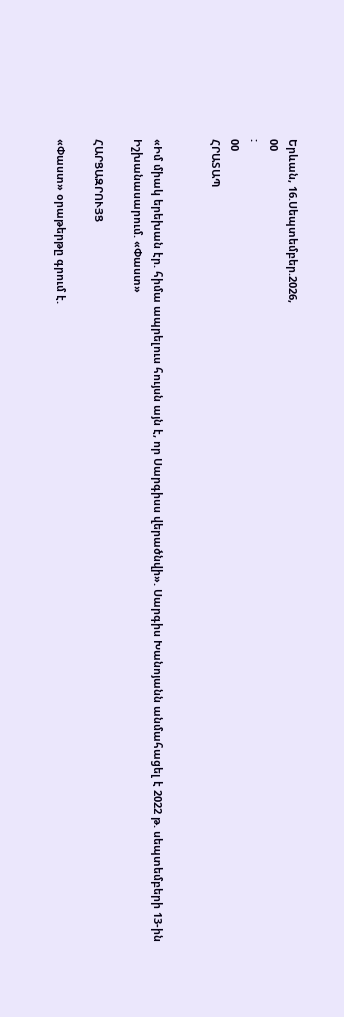Երևան, 16.Սեպտեմբեր.2026,
00
:
00
ՀՐԱՏԱՊ


«Իմ միակ երեխան էր. հիմա ապրելուս հույսն այն է, որ Սարգիսս վերածնվի». Սարգիս Խանոյանն անմահացել է 2022 թ. սեպտեմբերի 13-ին Իշխանասարում. «Փաստ»

ՀԱՐՑԱԶՐՈՒՅՑ

«Փաստ» օրաթերթը գրում է.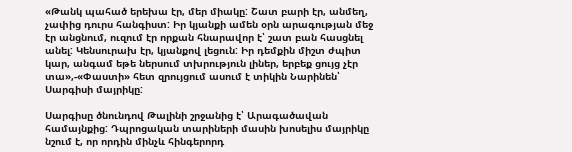«Թանկ պահած երեխա էր, մեր միակը: Շատ բարի էր, անմեղ, չափից դուրս հանգիստ: Իր կյանքի ամեն օրն արագության մեջ էր անցնում, ուզում էր որքան հնարավոր է՝ շատ բան հասցնել անել: Կենսուրախ էր, կյանքով լեցուն: Իր դեմքին միշտ ժպիտ կար, անգամ եթե ներսում տխրություն լիներ, երբեք ցույց չէր տա»,-«Փաստի» հետ զրույցում ասում է տիկին Նարինեն՝ Սարգիսի մայրիկը:

Սարգիսը ծնունդով Թալինի շրջանից է՝ Արագածավան համայնքից: Դպրոցական տարիների մասին խոսելիս մայրիկը նշում է, որ որդին մինչև հինգերորդ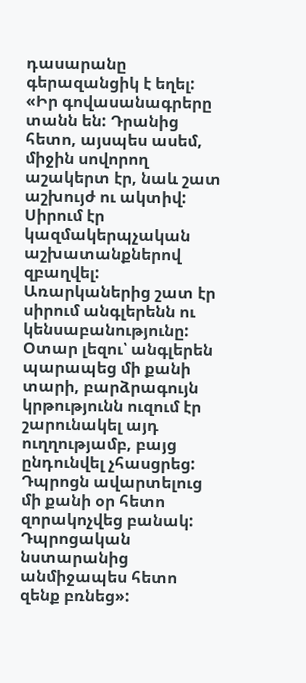դասարանը գերազանցիկ է եղել: «Իր գովասանագրերը տանն են: Դրանից հետո, այսպես ասեմ, միջին սովորող աշակերտ էր, նաև շատ աշխույժ ու ակտիվ: Սիրում էր կազմակերպչական աշխատանքներով զբաղվել: Առարկաներից շատ էր սիրում անգլերենն ու կենսաբանությունը: Օտար լեզու՝ անգլերեն պարապեց մի քանի տարի, բարձրագույն կրթությունն ուզում էր շարունակել այդ ուղղությամբ, բայց ընդունվել չհասցրեց: Դպրոցն ավարտելուց մի քանի օր հետո զորակոչվեց բանակ: Դպրոցական նստարանից անմիջապես հետո զենք բռնեց»: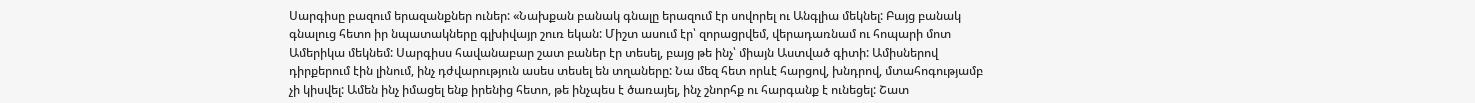Սարգիսը բազում երազանքներ ուներ: «Նախքան բանակ գնալը երազում էր սովորել ու Անգլիա մեկնել: Բայց բանակ գնալուց հետո իր նպատակները գլխիվայր շուռ եկան: Միշտ ասում էր՝ զորացրվեմ, վերադառնամ ու հոպարի մոտ Ամերիկա մեկնեմ: Սարգիսս հավանաբար շատ բաներ էր տեսել, բայց թե ինչ՝ միայն Աստված գիտի: Ամիսներով դիրքերում էին լինում, ինչ դժվարություն ասես տեսել են տղաները: Նա մեզ հետ որևէ հարցով, խնդրով, մտահոգությամբ չի կիսվել: Ամեն ինչ իմացել ենք իրենից հետո, թե ինչպես է ծառայել, ինչ շնորհք ու հարգանք է ունեցել: Շատ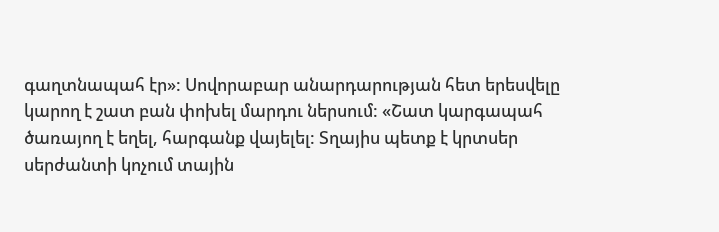գաղտնապահ էր»: Սովորաբար անարդարության հետ երեսվելը կարող է շատ բան փոխել մարդու ներսում: «Շատ կարգապահ ծառայող է եղել, հարգանք վայելել: Տղայիս պետք է կրտսեր սերժանտի կոչում տային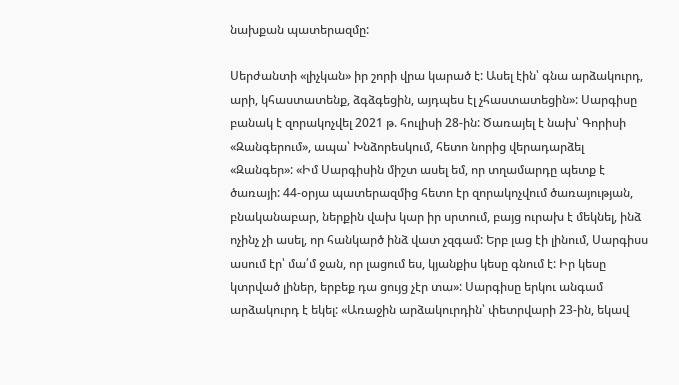նախքան պատերազմը:

Սերժանտի «լիչկան» իր շորի վրա կարած է: Ասել էին՝ գնա արձակուրդ, արի, կհաստատենք, ձգձգեցին, այդպես էլ չհաստատեցին»: Սարգիսը բանակ է զորակոչվել 2021 թ. հուլիսի 28-ին: Ծառայել է նախ՝ Գորիսի «Զանգերում», ապա՝ Խնձորեսկում, հետո նորից վերադարձել «Զանգեր»: «Իմ Սարգիսին միշտ ասել եմ, որ տղամարդը պետք է ծառայի: 44-օրյա պատերազմից հետո էր զորակոչվում ծառայության, բնականաբար, ներքին վախ կար իր սրտում, բայց ուրախ է մեկնել, ինձ ոչինչ չի ասել, որ հանկարծ ինձ վատ չզգամ: Երբ լաց էի լինում, Սարգիսս ասում էր՝ մա՛մ ջան, որ լացում ես, կյանքիս կեսը գնում է: Իր կեսը կտրված լիներ, երբեք դա ցույց չէր տա»: Սարգիսը երկու անգամ արձակուրդ է եկել: «Առաջին արձակուրդին՝ փետրվարի 23-ին, եկավ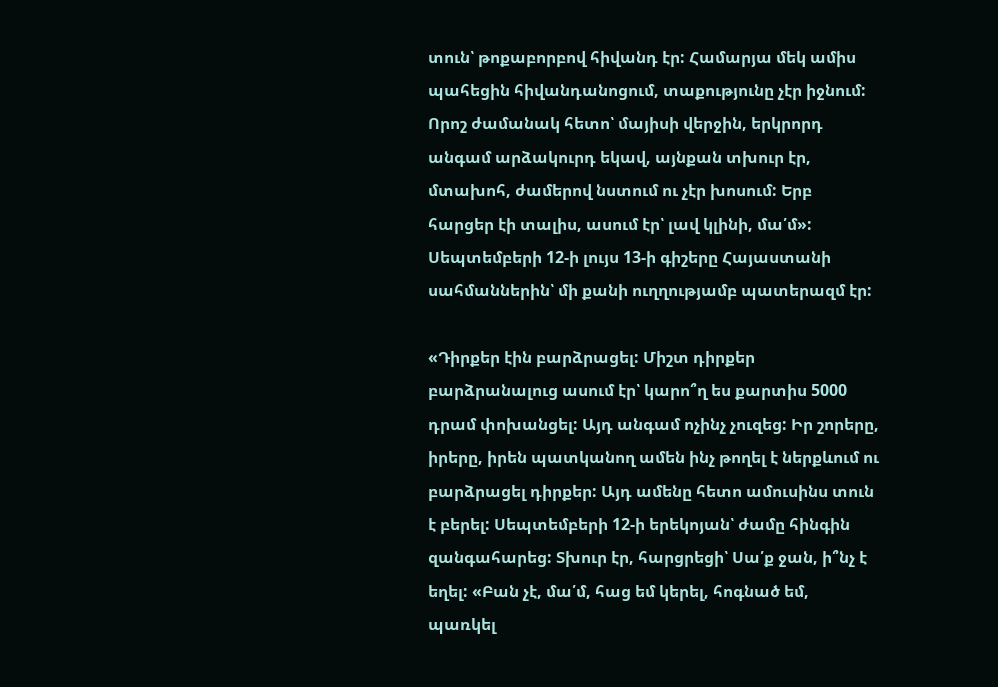տուն՝ թոքաբորբով հիվանդ էր: Համարյա մեկ ամիս պահեցին հիվանդանոցում, տաքությունը չէր իջնում: Որոշ ժամանակ հետո՝ մայիսի վերջին, երկրորդ անգամ արձակուրդ եկավ, այնքան տխուր էր, մտախոհ, ժամերով նստում ու չէր խոսում: Երբ հարցեր էի տալիս, ասում էր՝ լավ կլինի, մա՛մ»: Սեպտեմբերի 12-ի լույս 13-ի գիշերը Հայաստանի սահմաններին՝ մի քանի ուղղությամբ պատերազմ էր:

«Դիրքեր էին բարձրացել: Միշտ դիրքեր բարձրանալուց ասում էր՝ կարո՞ղ ես քարտիս 5000 դրամ փոխանցել: Այդ անգամ ոչինչ չուզեց: Իր շորերը, իրերը, իրեն պատկանող ամեն ինչ թողել է ներքևում ու բարձրացել դիրքեր: Այդ ամենը հետո ամուսինս տուն է բերել: Սեպտեմբերի 12-ի երեկոյան՝ ժամը հինգին զանգահարեց: Տխուր էր, հարցրեցի՝ Սա՛ք ջան, ի՞նչ է եղել: «Բան չէ, մա՛մ, հաց եմ կերել, հոգնած եմ, պառկել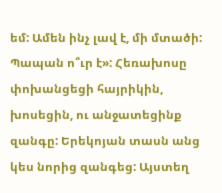եմ: Ամեն ինչ լավ է, մի մտածի: Պապան ո՞ւր է»: Հեռախոսը փոխանցեցի հայրիկին, խոսեցին, ու անջատեցինք զանգը: Երեկոյան տասն անց կես նորից զանգեց: Այստեղ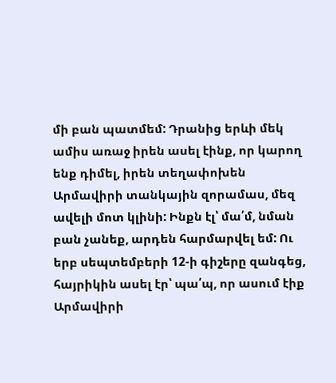մի բան պատմեմ: Դրանից երևի մեկ ամիս առաջ իրեն ասել էինք, որ կարող ենք դիմել, իրեն տեղափոխեն Արմավիրի տանկային զորամաս, մեզ ավելի մոտ կլինի: Ինքն էլ՝ մա՛մ, նման բան չանեք, արդեն հարմարվել եմ: Ու երբ սեպտեմբերի 12-ի գիշերը զանգեց, հայրիկին ասել էր՝ պա՛պ, որ ասում էիք Արմավիրի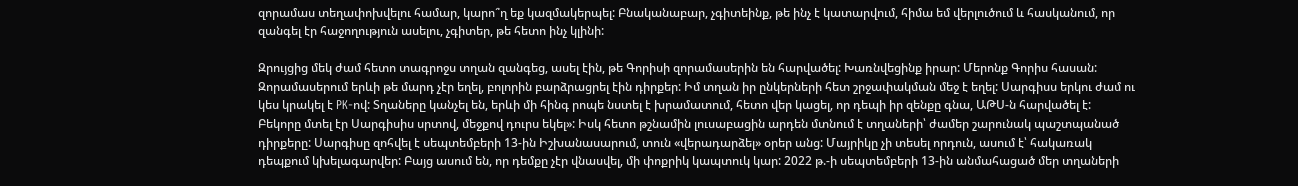զորամաս տեղափոխվելու համար, կարո՞ղ եք կազմակերպել: Բնականաբար, չգիտեինք, թե ինչ է կատարվում, հիմա եմ վերլուծում և հասկանում, որ զանգել էր հաջողություն ասելու, չգիտեր, թե հետո ինչ կլինի:

Զրույցից մեկ ժամ հետո տագրոջս տղան զանգեց, ասել էին, թե Գորիսի զորամասերին են հարվածել: Խառնվեցինք իրար: Մերոնք Գորիս հասան: Զորամասերում երևի թե մարդ չէր եղել, բոլորին բարձրացրել էին դիրքեր: Իմ տղան իր ընկերների հետ շրջափակման մեջ է եղել: Սարգիսս երկու ժամ ու կես կրակել է PK-ով: Տղաները կանչել են, երևի մի հինգ րոպե նստել է խրամատում, հետո վեր կացել, որ դեպի իր զենքը գնա, ԱԹՍ-ն հարվածել է: Բեկորը մտել էր Սարգիսիս սրտով, մեջքով դուրս եկել»: Իսկ հետո թշնամին լուսաբացին արդեն մտնում է տղաների՝ ժամեր շարունակ պաշտպանած դիրքերը: Սարգիսը զոհվել է սեպտեմբերի 13-ին Իշխանասարում, տուն «վերադարձել» օրեր անց: Մայրիկը չի տեսել որդուն, ասում է՝ հակառակ դեպքում կխելագարվեր: Բայց ասում են, որ դեմքը չէր վնասվել, մի փոքրիկ կապտուկ կար: 2022 թ.-ի սեպտեմբերի 13-ին անմահացած մեր տղաների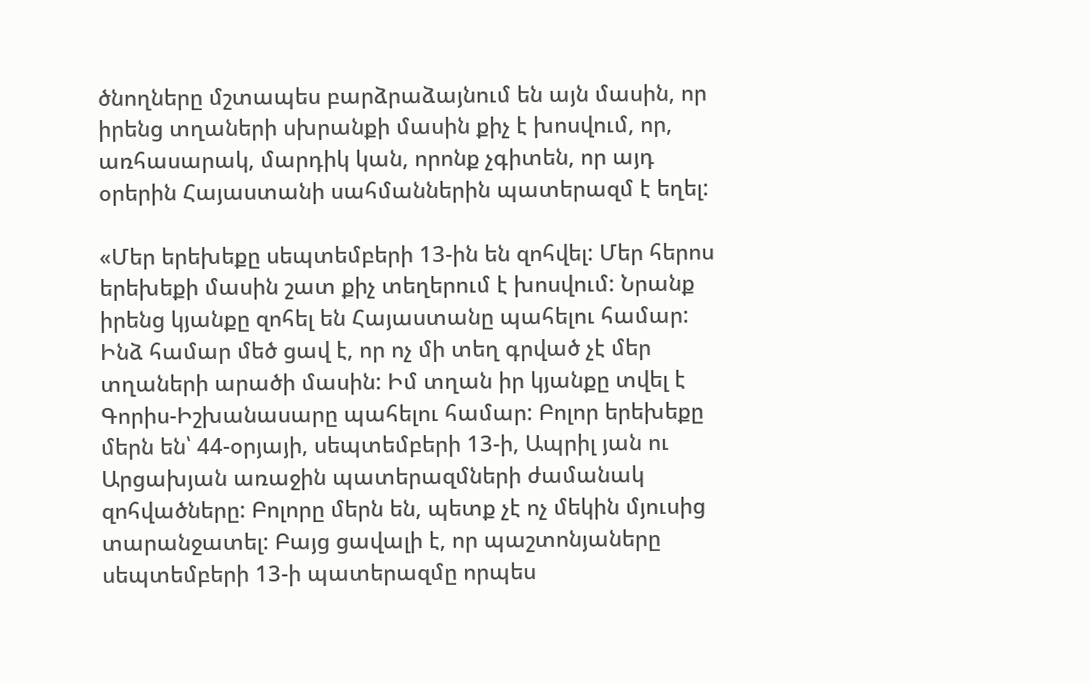ծնողները մշտապես բարձրաձայնում են այն մասին, որ իրենց տղաների սխրանքի մասին քիչ է խոսվում, որ, առհասարակ, մարդիկ կան, որոնք չգիտեն, որ այդ օրերին Հայաստանի սահմաններին պատերազմ է եղել:

«Մեր երեխեքը սեպտեմբերի 13-ին են զոհվել: Մեր հերոս երեխեքի մասին շատ քիչ տեղերում է խոսվում: Նրանք իրենց կյանքը զոհել են Հայաստանը պահելու համար: Ինձ համար մեծ ցավ է, որ ոչ մի տեղ գրված չէ մեր տղաների արածի մասին: Իմ տղան իր կյանքը տվել է Գորիս-Իշխանասարը պահելու համար: Բոլոր երեխեքը մերն են՝ 44-օրյայի, սեպտեմբերի 13-ի, Ապրիլ յան ու Արցախյան առաջին պատերազմների ժամանակ զոհվածները: Բոլորը մերն են, պետք չէ ոչ մեկին մյուսից տարանջատել: Բայց ցավալի է, որ պաշտոնյաները սեպտեմբերի 13-ի պատերազմը որպես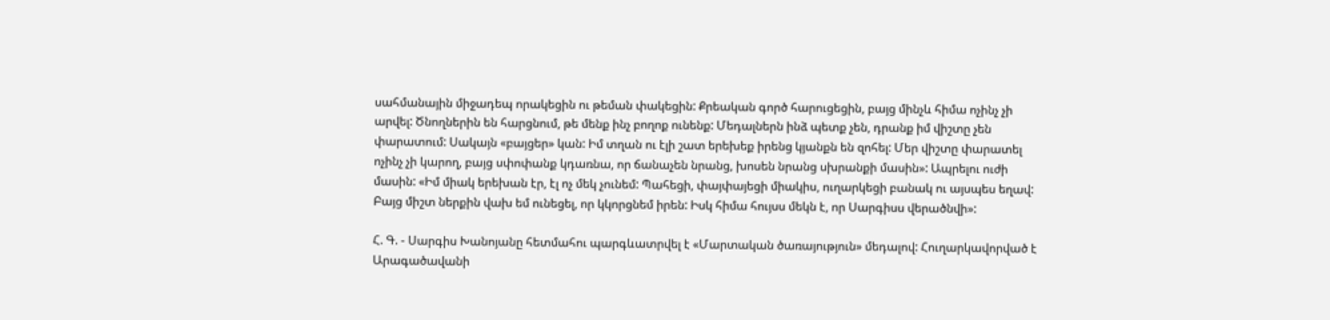սահմանային միջադեպ որակեցին ու թեման փակեցին: Քրեական գործ հարուցեցին, բայց մինչև հիմա ոչինչ չի արվել: Ծնողներին են հարցնում, թե մենք ինչ բողոք ունենք: Մեդալներն ինձ պետք չեն, դրանք իմ վիշտը չեն փարատում: Սակայն «բայցեր» կան: Իմ տղան ու էլի շատ երեխեք իրենց կյանքն են զոհել: Մեր վիշտը փարատել ոչինչ չի կարող, բայց սփոփանք կդառնա, որ ճանաչեն նրանց, խոսեն նրանց սխրանքի մասին»: Ապրելու ուժի մասին: «Իմ միակ երեխան էր, էլ ոչ մեկ չունեմ: Պահեցի, փայփայեցի միակիս, ուղարկեցի բանակ ու այսպես եղավ: Բայց միշտ ներքին վախ եմ ունեցել, որ կկորցնեմ իրեն: Իսկ հիմա հույսս մեկն է, որ Սարգիսս վերածնվի»:

Հ. Գ. - Սարգիս Խանոյանը հետմահու պարգևատրվել է «Մարտական ծառայություն» մեդալով: Հուղարկավորված է Արագածավանի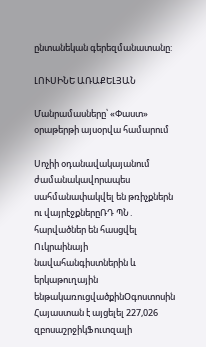ընտանեկան գերեզմանատանը:

ԼՈՒՍԻՆԵ ԱՌԱՔԵԼՅԱՆ

Մանրամասները՝ «Փաստ» օրաթերթի այսօրվա համարում

Սոչիի օդանավակայանում ժամանակավորապես սահմանափակվել են թռիչքներն ու վայրէջքներըՌԴ ՊՆ․ հարվածներ են հասցվել Ուկրաինայի նավահանգիստներին և երկաթուղային ենթակառուցվածքինՕգոստոսին Հայաստան է այցելել 227,026 զբոսաշրջիկՖուտզալի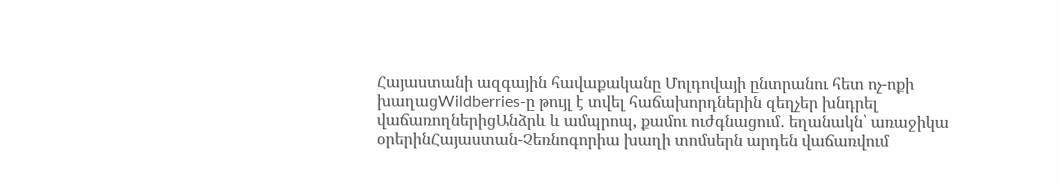Հայաստանի ազգային հավաքականը Մոլդովայի ընտրանու հետ ոչ-ոքի խաղացWildberries-ը թույլ է տվել հաճախորդներին զեղչեր խնդրել վաճառողներիցԱնձրև և ամպրոպ, քամու ուժգնացում․ եղանակն՝ առաջիկա օրերինՀայաստան-Չեռնոգորիա խաղի տոմսերն արդեն վաճառվում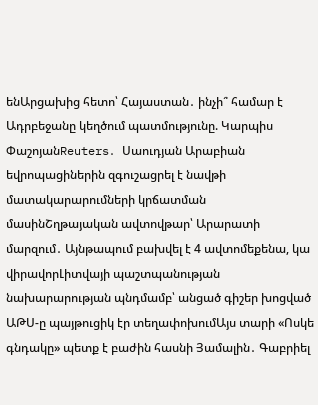ենԱրցախից հետո՝ Հայաստան․ ինչի՞ համար է Ադրբեջանը կեղծում պատմությունը. Կարպիս ՓաշոյանReuters․ Սաուդյան Արաբիան եվրոպացիներին զգուշացրել է նավթի մատակարարումների կրճատման մասինՇղթայական ավտովթար՝ Արարատի մարզում․ Այնթապում բախվել է 4 ավտոմեքենա, կա վիրավորԼիտվայի պաշտպանության նախարարության պնդմամբ՝ անցած գիշեր խոցված ԱԹՍ-ը պայթուցիկ էր տեղափոխումԱյս տարի «Ոսկե գնդակը» պետք է բաժին հասնի Յամալին․ Գաբրիել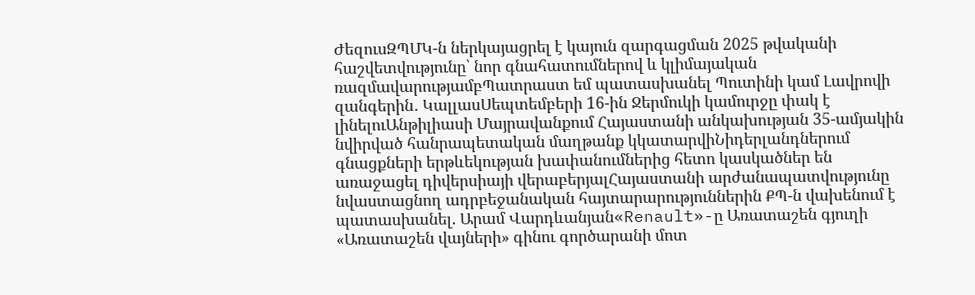ԺեզուսԶՊՄԿ-ն ներկայացրել է կայուն զարգացման 2025 թվականի հաշվետվությունը՝ նոր գնահատումներով և կլիմայական ռազմավարությամբՊատրաստ եմ պատասխանել Պուտինի կամ Լավրովի զանգերին․ ԿալլասՍեպտեմբերի 16-ին Ջերմուկի կամուրջը փակ է լինելուԱնթիլիասի Մայրավանքում Հայաստանի անկախության 35-ամյակին նվիրված հանրապետական մաղթանք կկատարվիՆիդերլանդներում գնացքների երթևեկության խափանումներից հետո կասկածներ են առաջացել դիվերսիայի վերաբերյալՀայաստանի արժանապատվությունը նվաստացնող ադրբեջանական հայտարարություններին ՔՊ-ն վախենում է պատասխանել. Արամ Վարդևանյան«Renault»-ը Առատաշեն գյուղի «Առատաշեն վայների» գինու գործարանի մոտ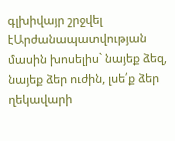գլխիվայր շրջվել էԱրժանապատվության մասին խոսելիս` նայեք ձեզ, նայեք ձեր ուժին, լսե՛ք ձեր ղեկավարի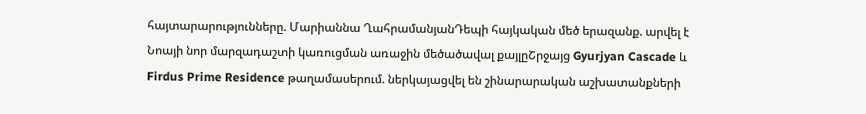հայտարարությունները. Մարիաննա ՂահրամանյանԴեպի հայկական մեծ երազանք. արվել է Նոայի նոր մարզադաշտի կառուցման առաջին մեծածավալ քայլըՇրջայց Gyurjyan Cascade և Firdus Prime Residence թաղամասերում. ներկայացվել են շինարարական աշխատանքների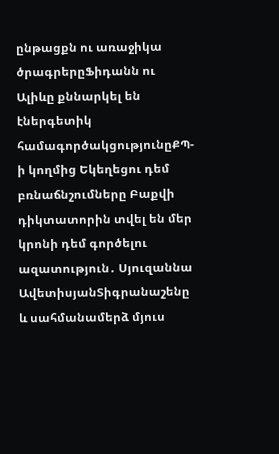ընթացքն ու առաջիկա ծրագրերըՖիդանն ու Ալիևը քննարկել են էներգետիկ համագործակցությունըՔՊ-ի կողմից Եկեղեցու դեմ բռնաճնշումները Բաքվի դիկտատորին տվել են մեր կրոնի դեմ գործելու ազատություն․ Սյուզաննա ԱվետիսյանՏիգրանաշենը և սահմանամերձ մյուս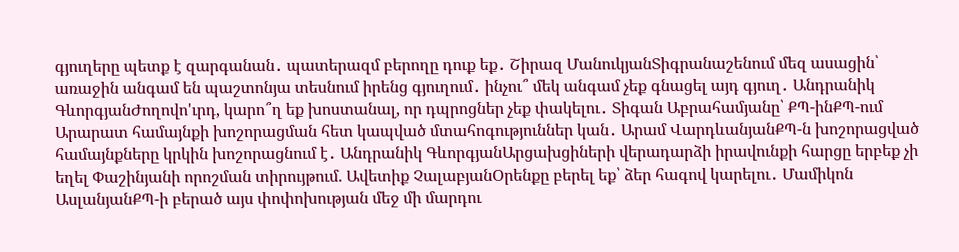գյուղերը պետք է զարգանան․ պատերազմ բերողը դուք եք․ Շիրազ ՄանուկյանՏիգրանաշենում մեզ ասացին՝ առաջին անգամ են պաշտոնյա տեսնում իրենց գյուղում․ ինչու՞ մեկ անգամ չեք գնացել այդ գյուղ․ Անդրանիկ ԳևորգյանԺողովո'ւրդ, կարո՞ղ եք խոստանալ, որ դպրոցներ չեք փակելու․ Տիգան Աբրահամյանը՝ ՔՊ-ինՔՊ-ում Արարատ համայնքի խոշորացման հետ կապված մտահոգություններ կան․ Արամ ՎարդևանյանՔՊ-ն խոշորացված համայնքները կրկին խոշորացնում է․ Անդրանիկ ԳևորգյանԱրցախցիների վերադարձի իրավունքի հարցը երբեք չի եղել Փաշինյանի որոշման տիրույթում. Ավետիք ՉալաբյանՕրենքը բերել եք՝ ձեր հագով կարելու․ Մամիկոն ԱսլանյանՔՊ-ի բերած այս փոփոխության մեջ մի մարդու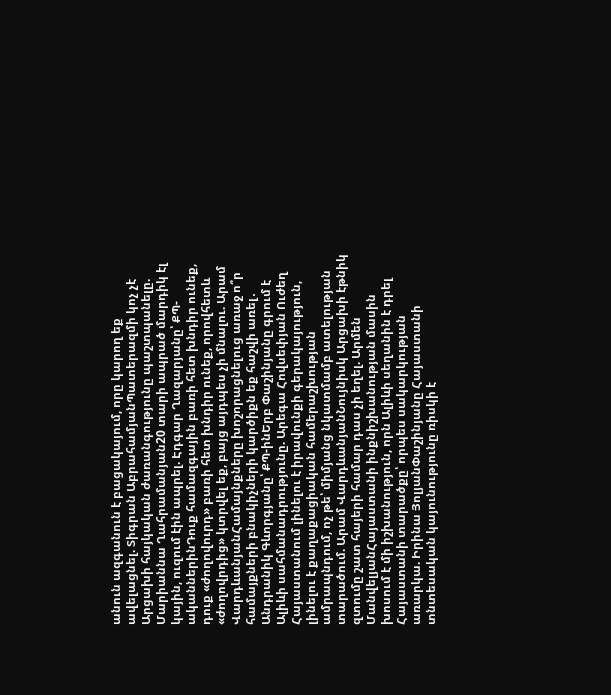անուն ազգանուն է բացակայում, որը կարող եք ավելացնել. Տիգրան ԱբրահամյանՊատերազմի կոչ չէ Արցախի հայկական ժառանգությունը պաշտպանելը. Մարիաննա Ղահրամանյան20 տարի ապրած մարդիկ էլ կային, ուզում էին ապրել. Էդգար Ղազարյանը՝ ՔՊ-ականներինԴուք համազգային բառի հետ խնդիր ունեք, դուք «ժողովուրդ» բառի հետ խնդիր ունեք, որովհետև «ժողովրդից» կտրվել եք, բայց այդպես չի մնալու. Արամ ՎարդևանյանՀամայնքները խոշորացնելուց առաջ ո՞ր համայքների բնակիչների կարծիքն եք հաշվի առել․ Անդրանիկ Գևորգյանը՝ ՔՊ-ինԵրբ Փաշինյանը գրում է Ալիևի սահմանադրությունը. Արեգա Հովսեփյան Ուժեղ Հայաստանում լինելու է իրավունքի գերակայություն, լինելու է քաղաքացիական համերաշխության ամրապնդում, ոչ թե՝ միմյանց նկատմամբ ատելության տարածում. Արամ ՎարդևանյանՆույնիսկ Արցախի էթնիկ զտումը շատ հայերի համար դաս չի եղել. Արմեն ՄանվելյանՀայաստանի ինքնիշխանության մասին խոսում է մի իշխանություն, որն Ալիևի սեղանին է դրել Հայաստանի տարածքը՝ որպես սակարկության առարկա. Իրինա ՅոլյանՓաշինյանը Հայաստանի տնտեսական կայունությունը ռիսկի է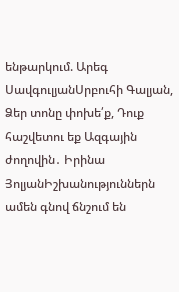ենթարկում. Արեգ ՍավգուլյանՍրբուհի Գալյան, Ձեր տոնը փոխե՛ք, Դուք հաշվետու եք Ազգային ժողովին․ Իրինա ՅոլյանԻշխանություններն ամեն գնով ճնշում են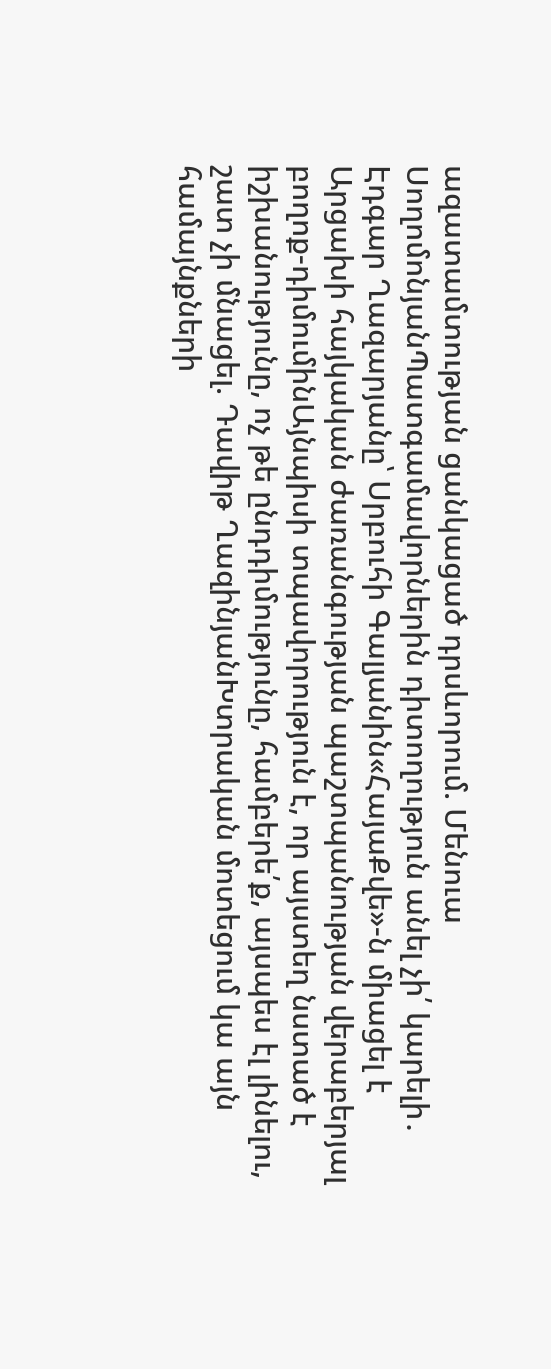ազատամտության ցանկացած դրսևորում. Մենուա ՍողոմոնյանՊատգամավորներին դիտողություն անել չի՛ կարելի․ Էդգար Ղազարյանը՝ Սրբուհի Գալյանին«ՀայաՔվե»-ն միացել է Արցախի հայկական ժառանգության պաշտպանության վերաբերյալ բողոք-դիմումինԱյնպիսի տպավորություն է, որ այստեղ նստած է իշխանությունը, ոչ թե ընդդիմությունը, համբերե՛ք, այսպես էլ լինելու, շատ չի մնացել. Դավիթ ՂազինյանԽտրական մոտեցում կա այն համայնքների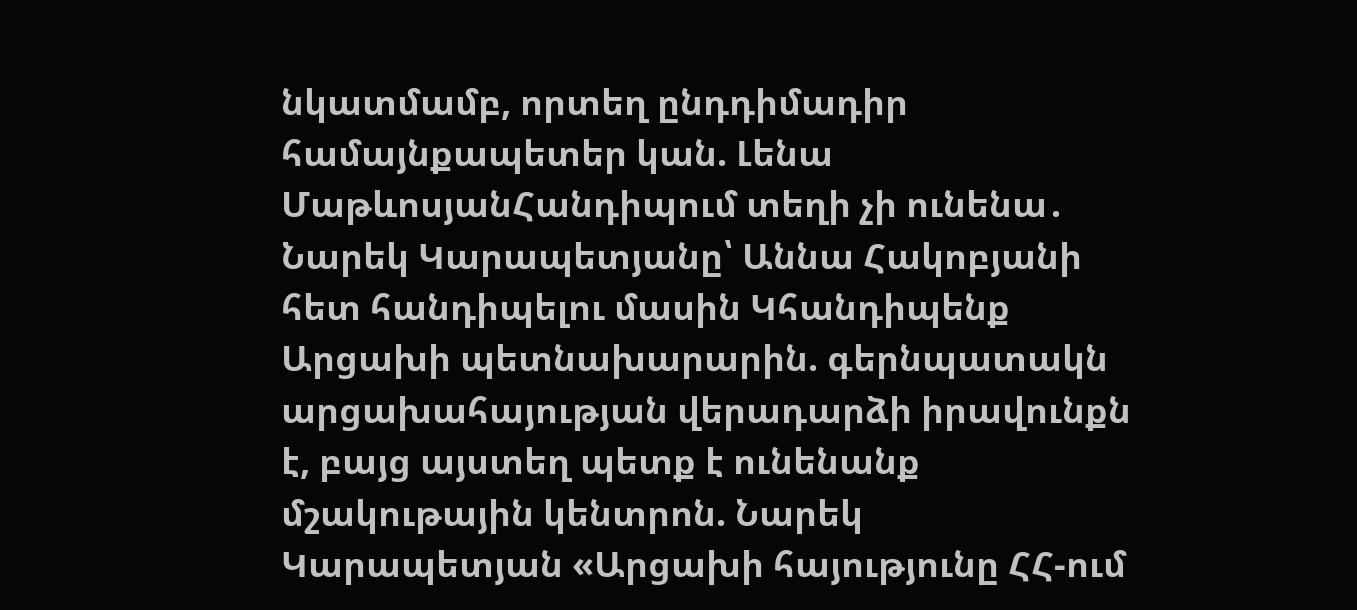նկատմամբ, որտեղ ընդդիմադիր համայնքապետեր կան. Լենա ՄաթևոսյանՀանդիպում տեղի չի ունենա․ Նարեկ Կարապետյանը՝ Աննա Հակոբյանի հետ հանդիպելու մասին Կհանդիպենք Արցախի պետնախարարին. գերնպատակն արցախահայության վերադարձի իրավունքն է, բայց այստեղ պետք է ունենանք մշակութային կենտրոն. Նարեկ Կարապետյան «Արցախի հայությունը ՀՀ-ում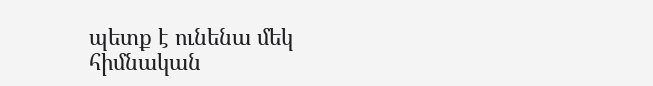պետք է ունենա մեկ հիմնական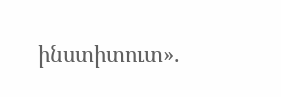ինստիտուտ».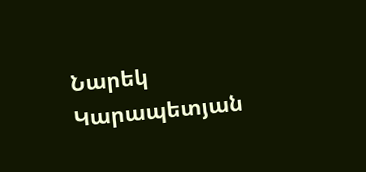Նարեկ Կարապետյան